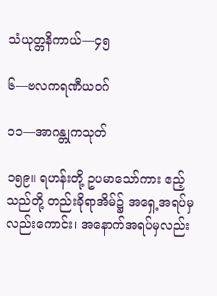သံယုတ္တနိကာယ်—၄၅

၆—ဗလကရဏီယဝဂ်

၁၁—အာဂန္တုကသုတ်

၁၅၉။ ရဟန်းတို့ ဥပမာသော်ကား ဧည့်သည်တို့ တည်းခိုရာအိမ်၌ အရှေ့အရပ်မှလည်းကောင်း၊ အနောက်အရပ်မှလည်း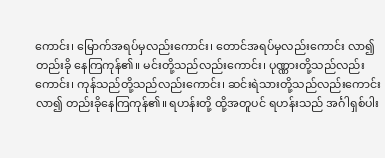ကောင်း၊ မြောက်အရပ်မှလည်းကောင်း၊ တောင်အရပ်မှလည်းကောင်း လာ၍တည်းခို နေကြကုန်၏။ မင်းတို့သည်လည်းကောင်း၊ ပုဏ္ဏားတို့သည်လည်းကောင်း၊ ကုန်သည်တို့သည်လည်းကောင်း၊ ဆင်းရဲသားတို့သည်လည်းကောင်း လာ၍ တည်းခိုနေကြကုန်၏။ ရဟန်းတို့ ထို့အတူပင် ရဟန်းသည် အင်္ဂါရှစ်ပါး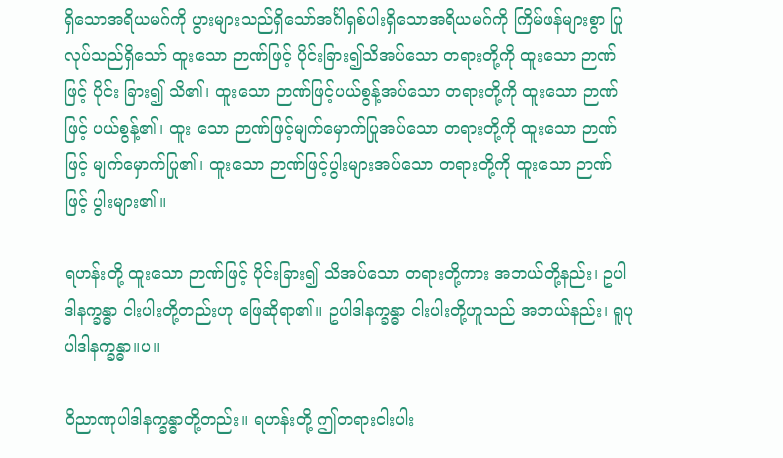ရှိသောအရိယမဂ်ကို ပွားများသည်ရှိသော်အင်္ဂါရှစ်ပါးရှိသောအရိယမဂ်ကို ကြိမ်ဖန်များစွာ ပြုလုပ်သည်ရှိသော် ထူးသော ဉာဏ်ဖြင့် ပိုင်းခြား၍သိအပ်သော တရားတို့ကို ထူးသော ဉာဏ်ဖြင့် ပိုင်း ခြား၍ သိ၏၊ ထူးသော ဉာဏ်ဖြင့်ပယ်စွန့်အပ်သော တရားတို့ကို ထူးသော ဉာဏ်ဖြင့် ပယ်စွန့်၏၊ ထူး သော ဉာဏ်ဖြင့်မျက်မှောက်ပြုအပ်သော တရားတို့ကို ထူးသော ဉာဏ်ဖြင့် မျက်မှောက်ပြု၏၊ ထူးသော ဉာဏ်ဖြင့်ပွါးများအပ်သော တရားတို့ကို ထူးသော ဉာဏ်ဖြင့် ပွါးများ၏။

ရဟန်းတို့ ထူးသော ဉာဏ်ဖြင့် ပိုင်းခြား၍ သိအပ်သော တရားတို့ကား အဘယ်တို့နည်း၊ ဥပါဒါနက္ခန္ဓာ ငါးပါးတို့တည်းဟု ဖြေဆိုရာ၏။ ဥပါဒါနက္ခန္ဓာ ငါးပါးတို့ဟူသည် အဘယ်နည်း၊ ရူပုပါဒါနက္ခန္ဓာ။ပ။

ဝိညာဏုပါဒါနက္ခန္ဓာတို့တည်း။ ရဟန်းတို့ ဤတရားငါးပါး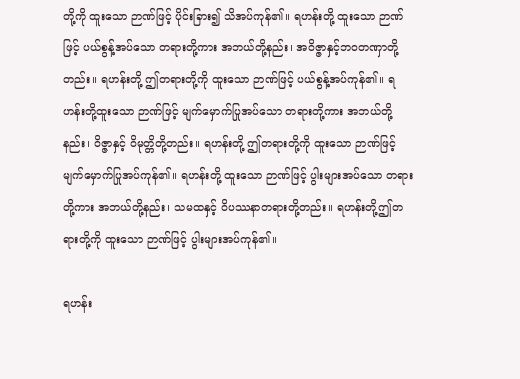တို့ကို ထူးသော ဉာဏ်ဖြင့် ပိုင်းခြား၍ သိအပ်ကုန်၏။ ရဟန်းတို့ ထူးသော ဉာဏ်ဖြင့် ပယ်စွန့်အပ်သော တရားတို့ကား အဘယ်တို့နည်း၊ အဝိဇ္ဇာနှင့်ဘဝတဏှာတို့တည်း။ ရဟန်းတို့ ဤတရားတို့ကို ထူးသော ဉာဏ်ဖြင့် ပယ်စွန့်အပ်ကုန်၏။ ရဟန်းတို့ထူးသော ဉာဏ်ဖြင့် မျက်မှောက်ပြုအပ်သော တရားတို့ကား အဘယ်တို့နည်း၊ ဝိဇ္ဇာနှင့် ဝိမုတ္တိတို့တည်း။ ရဟန်းတို့ ဤတရားတို့ကို ထူးသော ဉာဏ်ဖြင့် မျက်မှောက်ပြုအပ်ကုန်၏။ ရဟန်းတို့ ထူးသော ဉာဏ်ဖြင့် ပွါးများအပ်သော တရားတို့ကား အဘယ်တို့နည်း၊ သမထနှင့် ဝိပဿနာတရားတို့တည်း။ ရဟန်းတို့ဤတရားတို့ကို ထူးသော ဉာဏ်ဖြင့် ပွါးများအပ်ကုန်၏။

ရဟန်း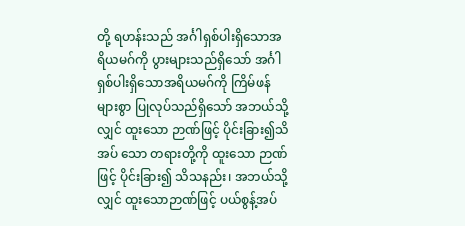တို့ ရဟန်းသည် အင်္ဂါရှစ်ပါးရှိသောအရိယမဂ်ကို ပွားများသည်ရှိသော် အင်္ဂါရှစ်ပါးရှိသောအရိယမဂ်ကို ကြိမ်ဖန်များစွာ ပြုလုပ်သည်ရှိသော် အဘယ်သို့လျှင် ထူးသော ဉာဏ်ဖြင့် ပိုင်းခြား၍သိအပ် သော တရားတို့ကို ထူးသော ဉာဏ်ဖြင့် ပိုင်းခြား၍ သိသနည်း၊ အဘယ်သို့လျှင် ထူးသောဉာဏ်ဖြင့် ပယ်စွန့်အပ်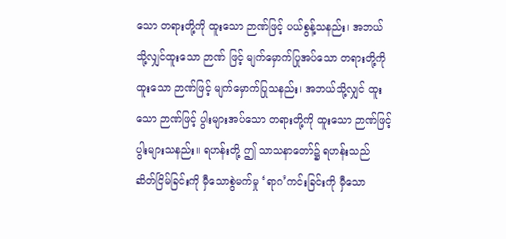သော တရားတို့ကို ထူးသော ဉာဏ်ဖြင့် ပယ်စွန့်သနည်း၊ အဘယ်သို့လျှင်ထူးသော ဉာဏ် ဖြင့် မျက်မှောက်ပြုအပ်သော တရားတို့ကို ထူးသော ဉာဏ်ဖြင့် မျက်မှောက်ပြုသနည်း၊ အဘယ်သို့လျှင် ထူးသော ဉာဏ်ဖြင့် ပွါးများအပ်သော တရားတို့ကို ထူးသော ဉာဏ်ဖြင့်ပွါးများသနည်း။ ရဟန်းတို့ ဤ သာသနာတော်၌ ရဟန်းသည် ဆိတ်ငြိမ်ခြင်းကို မှီသောစွဲမက်မှု ‘ရာဂ’ကင်းခြင်းကို မှီသော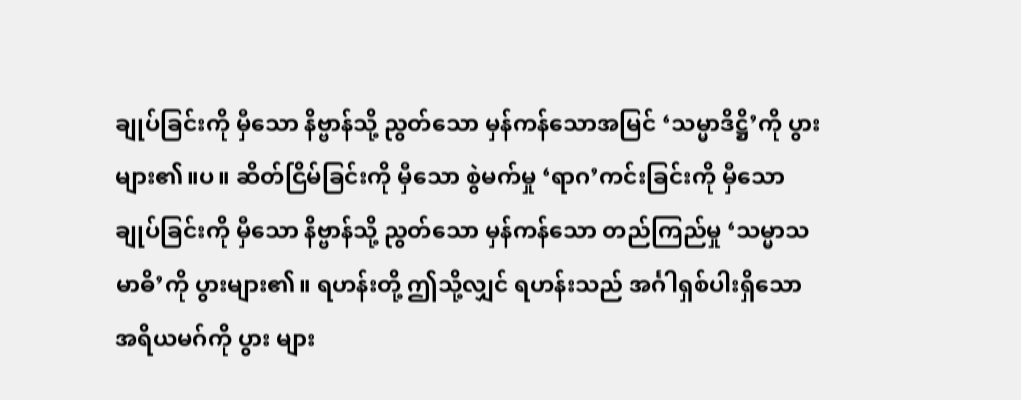ချုပ်ခြင်းကို မှီသော နိဗ္ဗာန်သို့ ညွတ်သော မှန်ကန်သောအမြင် ‘သမ္မာဒိဋ္ဌိ’ကို ပွားများ၏။ပ။ ဆိတ်ငြိမ်ခြင်းကို မှီသော စွဲမက်မှု ‘ရာဂ’ကင်းခြင်းကို မှီသော ချုပ်ခြင်းကို မှီသော နိဗ္ဗာန်သို့ ညွတ်သော မှန်ကန်သော တည်ကြည်မှု ‘သမ္မာသမာဓိ’ကို ပွားများ၏။ ရဟန်းတို့ ဤသို့လျှင် ရဟန်းသည် အင်္ဂါရှစ်ပါးရှိသောအရိယမဂ်ကို ပွား များ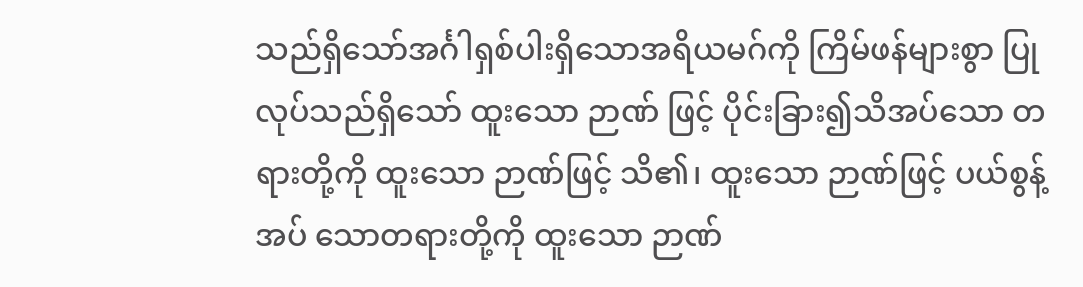သည်ရှိသော်အင်္ဂါရှစ်ပါးရှိသောအရိယမဂ်ကို ကြိမ်ဖန်များစွာ ပြုလုပ်သည်ရှိသော် ထူးသော ဉာဏ် ဖြင့် ပိုင်းခြား၍သိအပ်သော တရားတို့ကို ထူးသော ဉာဏ်ဖြင့် သိ၏၊ ထူးသော ဉာဏ်ဖြင့် ပယ်စွန့်အပ် သောတရားတို့ကို ထူးသော ဉာဏ်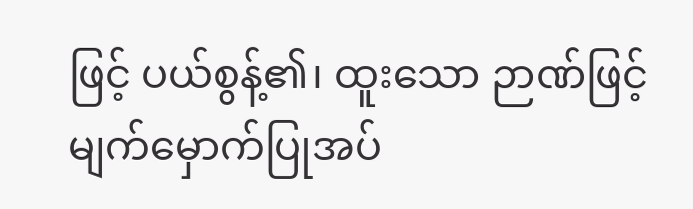ဖြင့် ပယ်စွန့်၏၊ ထူးသော ဉာဏ်ဖြင့် မျက်မှောက်ပြုအပ်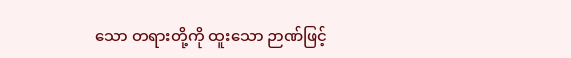သော တရားတို့ကို ထူးသော ဉာဏ်ဖြင့်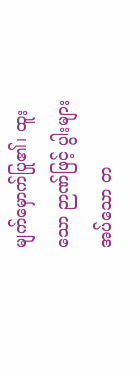မျက်မှောက်ပြု၏၊ ထူးသော ဉာဏ်ဖြင့် ပွါးများအပ်သော တ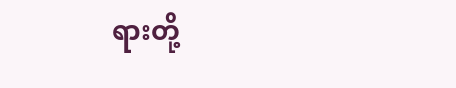ရားတို့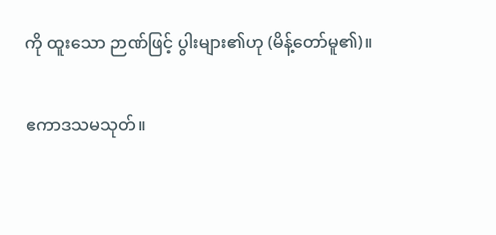ကို ထူးသော ဉာဏ်ဖြင့် ပွါးများ၏ဟု (မိန့်တော်မူ၏)။

ဧကာဒသမသုတ်။